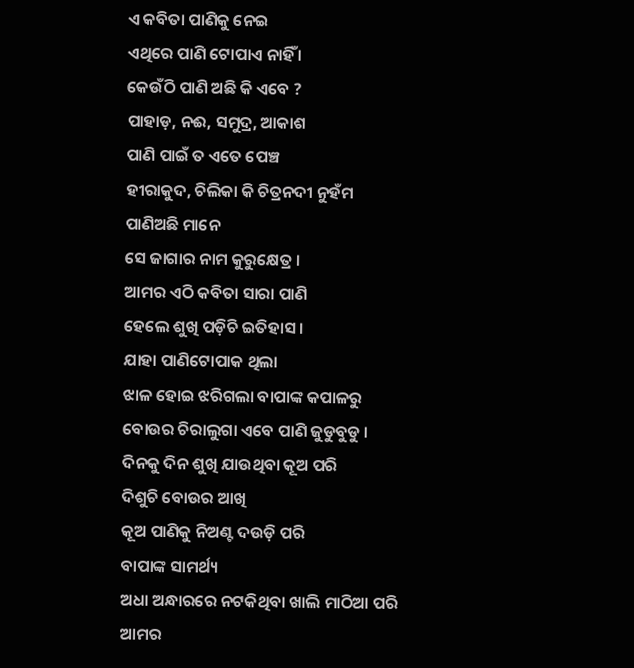ଏ କବିତା ପାଣିକୁ ନେଇ
ଏଥିରେ ପାଣି ଟୋପାଏ ନାହିଁ ।
କେଉଁଠି ପାଣି ଅଛି କି ଏବେ ?
ପାହାଡ଼, ନଈ, ସମୁଦ୍ର, ଆକାଶ
ପାଣି ପାଇଁ ତ ଏତେ ପେଞ୍ଚ
ହୀରାକୁଦ, ଚିଲିକା କି ଚିତ୍ରନଦୀ ନୁହଁମ
ପାଣିଅଛି ମାନେ
ସେ ଜାଗାର ନାମ କୁରୁକ୍ଷେତ୍ର ।
ଆମର ଏଠି କବିତା ସାରା ପାଣି
ହେଲେ ଶୁଖି ପଡ଼ିଚି ଇତିହାସ ।
ଯାହା ପାଣିଟୋପାକ ଥିଲା
ଝାଳ ହୋଇ ଝରିଗଲା ବାପାଙ୍କ କପାଳରୁ
ବୋଉର ଚିରାଲୁଗା ଏବେ ପାଣି ଜୁଡୁବୁଡୁ ।
ଦିନକୁ ଦିନ ଶୁଖି ଯାଉଥିବା କୂଅ ପରି
ଦିଶୁଚି ବୋଉର ଆଖି
କୂଅ ପାଣିକୁ ନିଅଣ୍ଟ ଦଉଡ଼ି ପରି
ବାପାଙ୍କ ସାମର୍ଥ୍ୟ
ଅଧା ଅନ୍ଧାରରେ ନଟକିଥିବା ଖାଲି ମାଠିଆ ପରି
ଆମର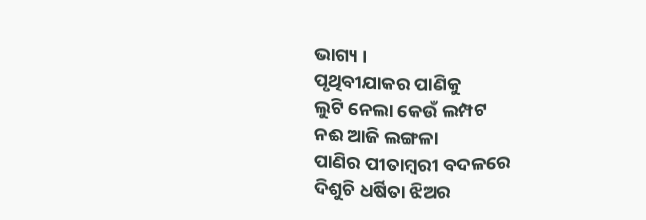ଭାଗ୍ୟ ।
ପୃଥିବୀଯାକର ପାଣିକୁ
ଲୁଟି ନେଲା କେଉଁ ଲମ୍ପଟ
ନଈ ଆଜି ଲଙ୍ଗଳା
ପାଣିର ପୀତାମ୍ୱରୀ ବଦଳରେ
ଦିଶୁଚି ଧର୍ଷିତା ଝିଅର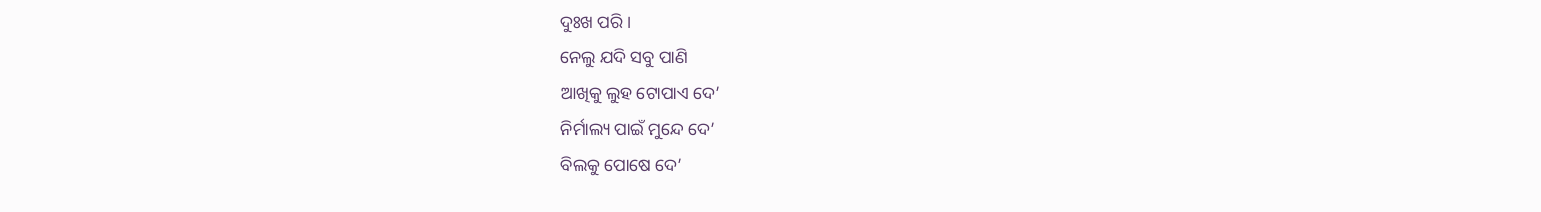ଦୁଃଖ ପରି ।
ନେଲୁ ଯଦି ସବୁ ପାଣି
ଆଖିକୁ ଲୁହ ଟୋପାଏ ଦେ’
ନିର୍ମାଲ୍ୟ ପାଇଁ ମୁନ୍ଦେ ଦେ’
ବିଲକୁ ପୋଷେ ଦେ’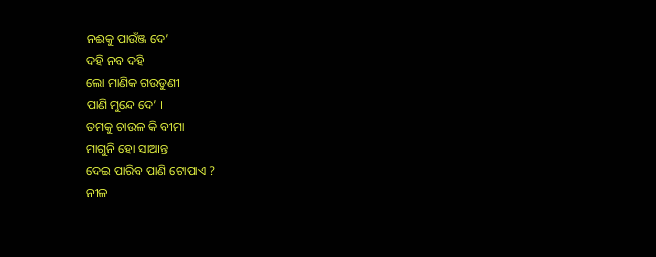ନଈକୁ ପାଉଁଞ୍ଜ ଦେ’
ଦହି ନବ ଦହି
ଲୋ ମାଣିକ ଗଉଡୁଣୀ
ପାଣି ମୁନ୍ଦେ ଦେ’ ।
ତମକୁ ଚାଉଳ କି ବୀମା
ମାଗୁନି ହୋ ସାଆନ୍ତ
ଦେଇ ପାରିବ ପାଣି ଟୋପାଏ ?
ନୀଳ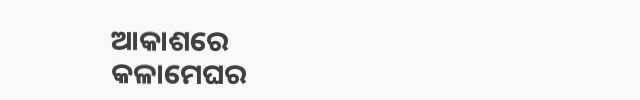ଆକାଶରେ
କଳାମେଘର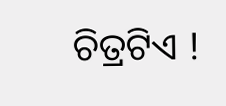ଚିତ୍ରଟିଏ !